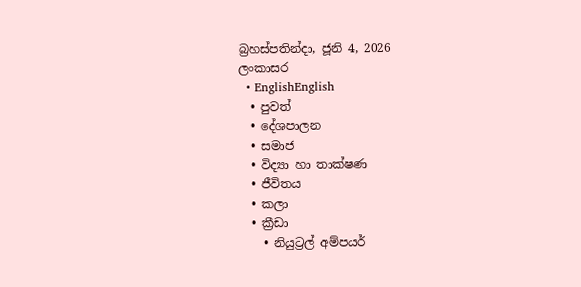බ්‍රහස්පතින්දා, ජූනි 4, 2026
ලංකාසර
  • EnglishEnglish
  • පුවත්
  • දේශපාලන
  • සමාජ
  • විද්‍යා හා තාක්ෂණ
  • ජීවිතය
  • කලා
  • ක්‍රීඩා
    • නියුට්‍රල් අම්පයර්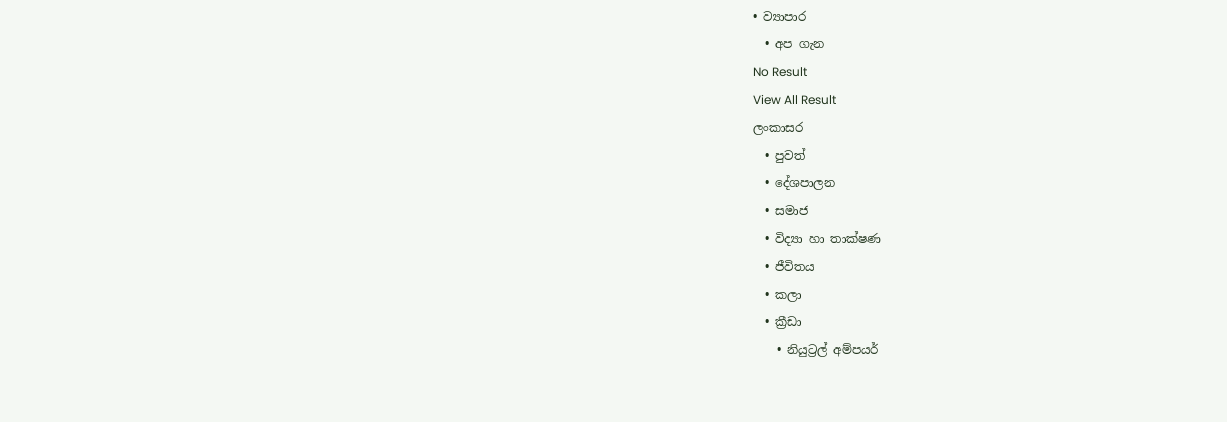• ව්‍යාපාර
  • අප ගැන
No Result
View All Result
ලංකාසර
  • පුවත්
  • දේශපාලන
  • සමාජ
  • විද්‍යා හා තාක්ෂණ
  • ජීවිතය
  • කලා
  • ක්‍රීඩා
    • නියුට්‍රල් අම්පයර්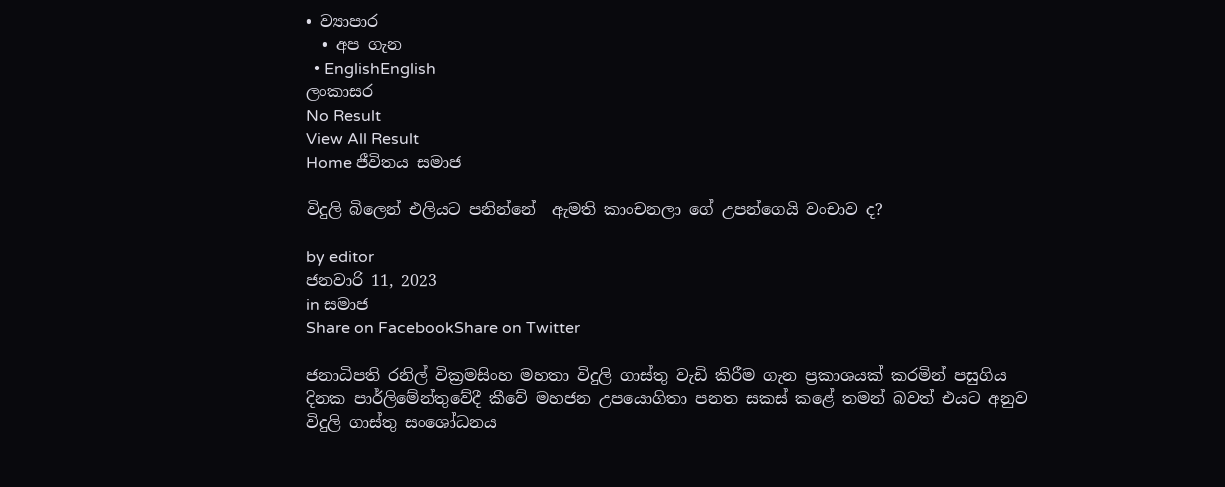• ව්‍යාපාර
  • අප ගැන
  • EnglishEnglish
ලංකාසර
No Result
View All Result
Home ජීවිතය සමාජ

විදුලි බිලෙන් එලියට පනින්නේ  ඇමති කාංචනලා ගේ උපන්ගෙයි වංචාව ද?

by editor
ජනවාරි 11, 2023
in සමාජ
Share on FacebookShare on Twitter

ජනාධිපති රනිල් වික්‍රමසිංහ මහතා විදුලි ගාස්තු වැඩි කිරීම ගැන ප්‍රකාශයක් කරමින් පසුගිය දිනක පාර්ලිමේන්තුවේදී කීවේ මහජන උපයොගිතා පනත සකස් කළේ තමන් බවත් එයට අනුව විදුලි ගාස්තු සංශෝධනය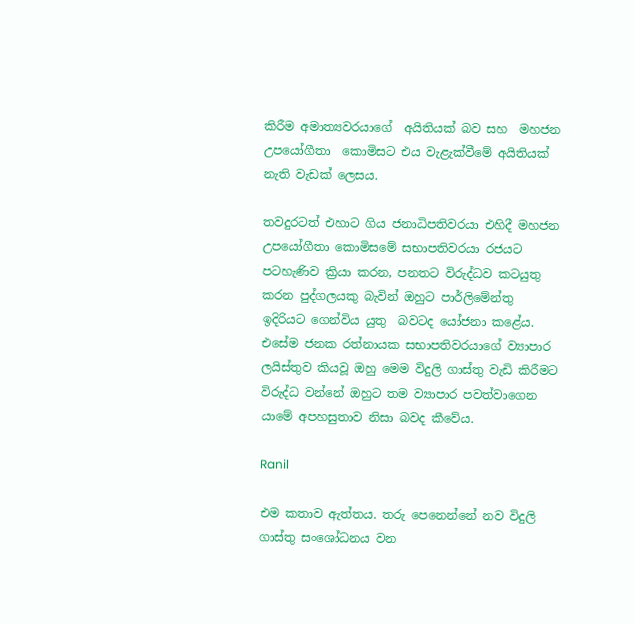කිරීම අමාත්‍යවරයාගේ  අයිතියක් බව සහ  මහජන උපයෝගීතා  කොමිසට එය වැළැක්වීමේ අයිතියක් නැති වැඩක් ලෙසය.

තවදුරටත් එහාට ගිය ජනාධිපතිවරයා එහිදී මහජන උපයෝගීතා කොමිසමේ සභාපතිවරයා රජයට පටහැණිව ක්‍රියා කරන, පනතට විරුද්ධව කටයුතු කරන පුද්ගලයකු බැවින් ඔහුට පාර්ලිමේන්තු ඉදිරියට ගෙන්විය යුතු  බවටද යෝජනා කළේය. එසේම ජනක රත්නායක සභාපතිවරයාගේ ව්‍යාපාර ලයිස්තුව කියවූ ඔහු මෙම විදුලි ගාස්තු වැඩි කිරීමට විරුද්ධ වන්නේ ඔහුට තම ව්‍යාපාර පවත්වාගෙන යාමේ අපහසුතාව නිසා බවද කීවේය.

Ranil

එම කතාව ඇත්තය. තරු පෙනෙන්නේ නව විදුලි ගාස්තු සංශෝධනය වන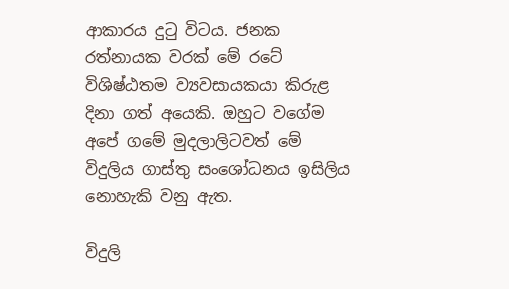ආකාරය දුටු විටය. ජනක රත්නායක වරක් මේ රටේ විශිෂ්ඨතම ව්‍යවසායකයා කිරුළ දිනා ගත් අයෙකි. ඔහුට වගේම අපේ ගමේ මුදලාලිටවත් මේ විදුලිය ගාස්තු සංශෝධනය ඉසිලිය නොහැකි වනු ඇත.

විදුලි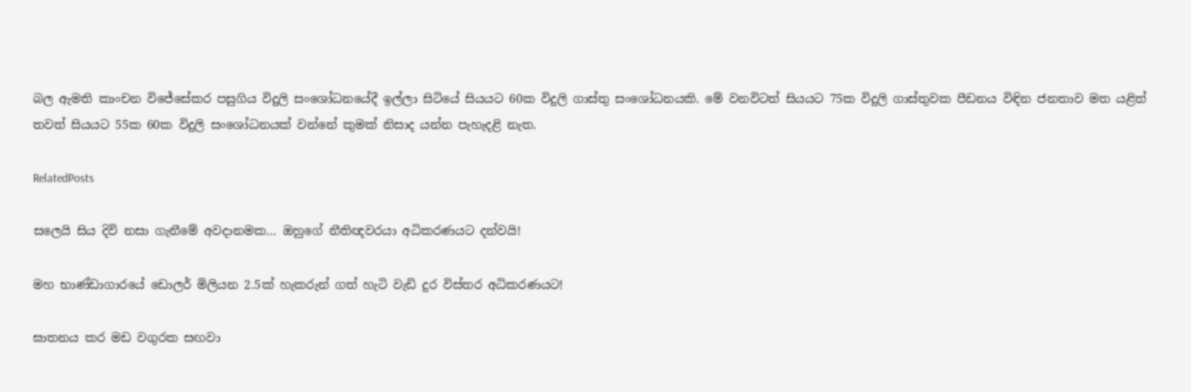බල ඇමති කාංචන විජේසේකර පසුගිය විදුලි සංශෝධනයේදී ඉල්ලා සිටියේ සියයට 60ක විදුලි ගාස්තු සංශෝධනයකි. මේ වනවිටත් සියයට 75ක විදුලි ගාස්තුවක පීඩනය විඳින ජනතාව මත යළිත් තවත් සියයට 55ක 60ක විදුලි සංශෝධනයක් වන්නේ කුමක් නිසාද යන්න පැහැදළි නැත.

RelatedPosts

සලෙයි සිය දිවි නසා ගැනීමේ අවදානමක… ඔහුගේ නීතිඥවරයා අධිකරණයට දන්වයි!

මහ භාණ්ඩාගාරයේ ඩොලර් මිලියන 2.5ක් හැකරුන් ගත් හැටි වැඩි දුර විස්තර අධිකරණයට!

ඝාතනය කර මඩ වගුරක සඟවා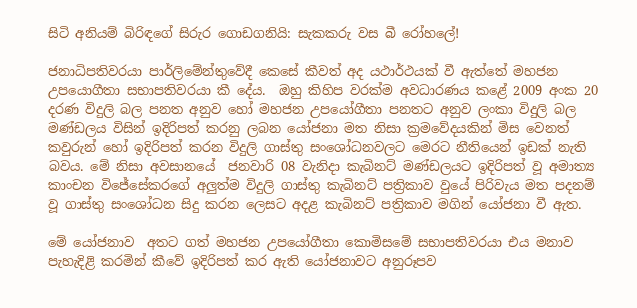සිටි අනියම් බිරිඳගේ සිරුර ගොඩගනියි: සැකකරු වස බී රෝහලේ!

ජනාධිපතිවරයා පාර්ලිමේන්තුවේදී කෙසේ කීවත් අද යථාර්ථයක් වී ඇත්තේ මහජන උපයොගීතා සභාපතිවරයා කී දේය.  ඔහු කිහිප වරක්ම අවධාරණය කළේ 2009 අංක 20 දරණ විදුලි බල පනත අනුව හෝ මහජන උපයෝගීතා පනතට අනුව ලංකා විදුලි බල මණ්ඩලය විසින් ඉදිරිපත් කරනු ලබන යෝජනා මත නිසා ක්‍රමවේදයකින් මිස වෙනත් කවුරුන් හෝ ඉදිරිපත් කරන විදුලි ගාස්තු සංශෝධනවලට මෙරට නීතියෙන් ඉඩක් නැති බවය. මේ නිසා අවසානයේ  ජනවාරි 08 වැනිදා කැබිනට් මණ්ඩලයට ඉදිරිපත් වූ අමාත්‍ය කාංචන විජේසේකරගේ අලුත්ම විදුලි ගාස්තු කැබිනට් පත්‍රිකාව වුයේ පිරිවැය මත පදනම් වූ ගාස්තු සංශෝධන සිදු කරන ලෙසට අදළ කැබිනට් පත්‍රිකාව මගින් යෝජනා වී ඇත.

මේ යෝජනාව  අතට ගත් මහජන උපයෝගීතා කොමිසමේ සභාපතිවරයා එය මනාව පැහැදිළි කරමින් කීවේ ඉදිරිපත් කර ඇති යෝජනාවට අනුරූපව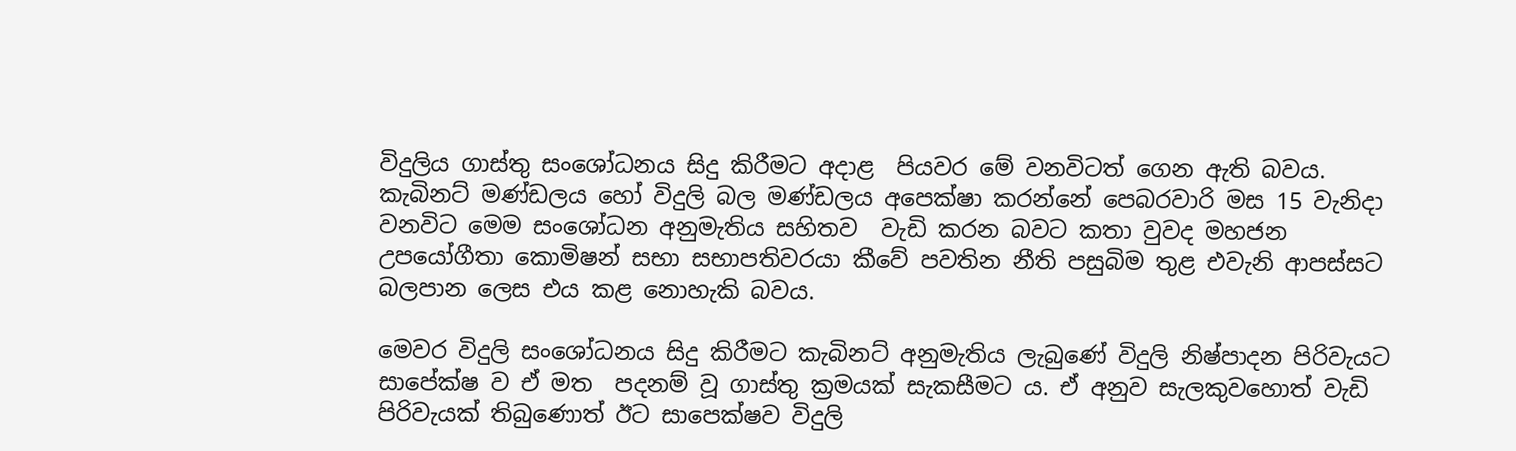විදුලිය ගාස්තු සංශෝධනය සිදු කිරීමට අදාළ  පියවර මේ වනවිටත් ගෙන ඇති බවය. කැබිනට් මණ්ඩලය හෝ විදුලි බල මණ්ඩලය අපෙක්ෂා කරන්නේ පෙබරවාරි මස 15 වැනිදා වනවිට මෙම සංශෝධන අනුමැතිය සහිතව  වැඩි කරන බවට කතා වුවද මහජන උපයෝගීතා කොමිෂන් සභා සභාපතිවරයා කීවේ පවතින නීති පසුබිම තුළ එවැනි ආපස්සට බලපාන ලෙස එය කළ නොහැකි බවය.

මෙවර විදුලි සංශෝධනය සිදු කිරීමට කැබිනට් අනුමැතිය ලැබුණේ විදුලි නිෂ්පාදන පිරිවැයට සාපේක්ෂ ව ඒ මත  පදනම් වූ ගාස්තු ක්‍රමයක් සැකසීමට ය. ඒ අනුව සැලකුවහොත් වැඩි පිරිවැයක් තිබුණොත් ඊට සාපෙක්ෂව විදුලි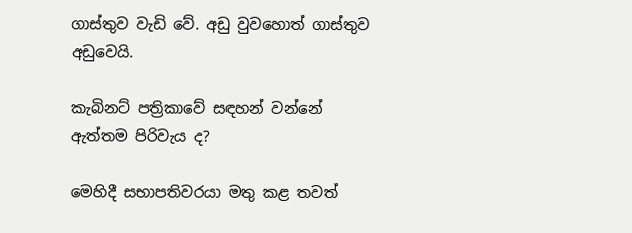ගාස්තුව වැඩි වේ. අඩු වුවහොත් ගාස්තුව අඩුවෙයි.

කැබිනට් පත්‍රිකාවේ සඳහන් වන්නේ ඇත්තම පිරිවැය ද?

මෙහිදී සභාපතිවරයා මතු කළ තවත්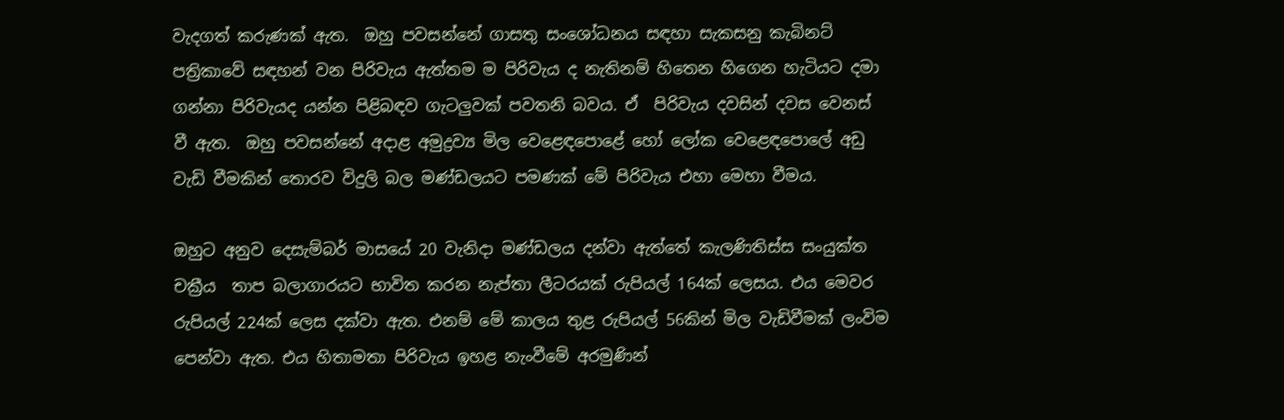වැදගත් කරුණක් ඇත.  ඔහු පවසන්නේ ගාසතු සංශෝධනය සඳහා සැකසනු කැබිනට් පත්‍රිකාවේ සඳහන් වන පිරිවැය ඇත්තම ම පිරිවැය ද නැතිනම් හිතෙන හිගෙන හැටියට දමා ගන්නා පිරිවැයද යන්න පිළිබඳව ගැටලුවක් පවතනි බවය. ඒ  පිරිවැය දවසින් දවස වෙනස් වී ඇත.  ඔහු පවසන්නේ අදාළ අමුද්‍රව්‍ය මිල වෙළෙඳපොළේ හෝ ලෝක වෙළෙඳපොලේ අඩු වැඩි වීමකින් තොරව විදුලි බල මණ්ඩලයට පමණක් මේ පිරිවැය එහා මෙහා වීමය.

ඔහුට අනුව දෙසැම්බර් මාසයේ 20 වැනිදා මණ්ඩලය දන්වා ඇත්තේ කැලණිතිස්ස සංයුක්ත චක්‍රීය  තාප බලාගාරයට භාවිත කරන නැප්තා ලීටරයක් රුපියල් 164ක් ලෙසය. එය මෙවර රුපියල් 224ක් ලෙස දක්වා ඇත. එනම් මේ කාලය තුළ රුපියල් 56කින් මිල වැඩිවීමක් ලංවිම පෙන්වා ඇත. එය හිතාමතා පිරිවැය ඉහළ නැංවීමේ අරමුණින්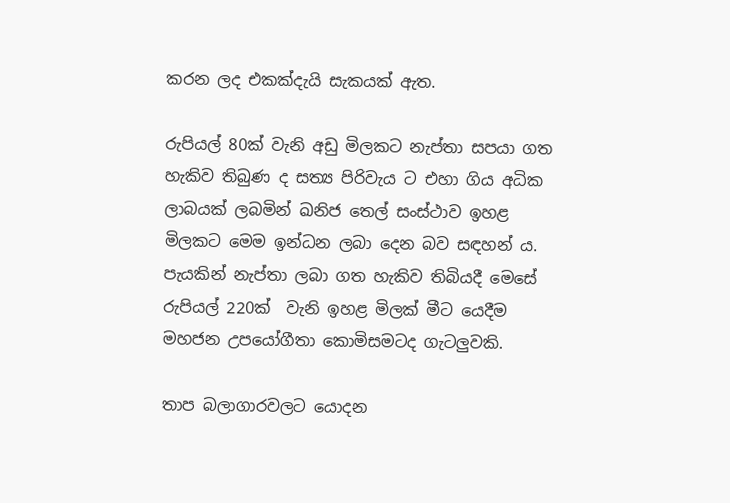කරන ලද එකක්දැයි සැකයක් ඇත.

රුපියල් 80ක් වැනි අඩු මිලකට නැප්තා සපයා ගත හැකිව තිබුණ ද සත්‍ය පිරිවැය ට එහා ගිය අධික ලාබයක් ලබමින් ඛනිජ තෙල් සංස්ථාව ඉහළ මිලකට මෙම ඉන්ධන ලබා දෙන බව සඳහන් ය. පැයකින් නැප්තා ලබා ගත හැකිව තිබියදී මෙසේ රුපියල් 220ක්  වැනි ඉහළ මිලක් මීට යෙදීම මහජන උපයෝගීතා කොමිසමටද ගැටලුවකි.

තාප බලාගාරවලට යොදන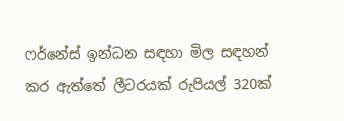ෆර්නේස් ඉන්ධන සඳහා මිල සඳහන් කර ඇත්තේ ලීටරයක් රුපියල් 320ක්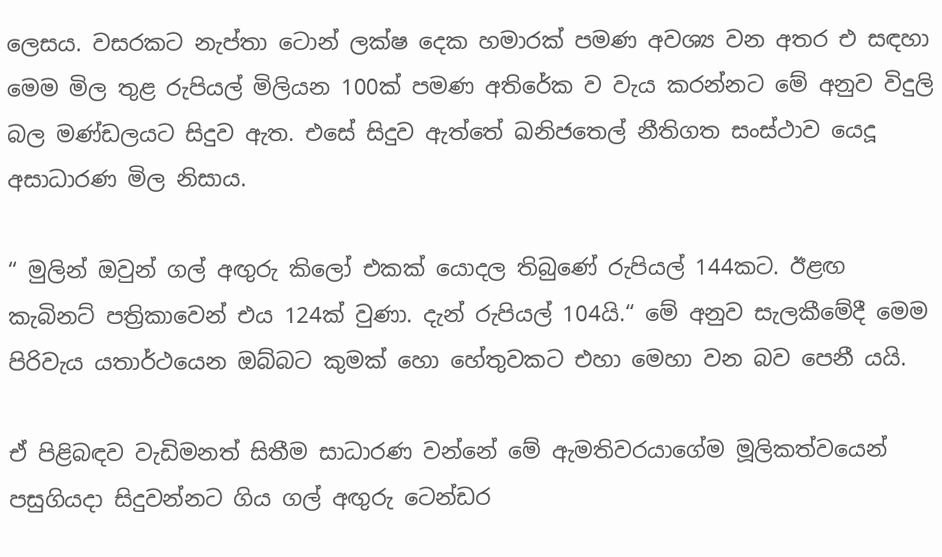ලෙසය. වසරකට නැප්තා ටොන් ලක්ෂ දෙක හමාරක් පමණ අවශ්‍ය වන අතර එ සඳහා මෙම මිල තුළ රුපියල් මිලියන 100ක් පමණ අතිරේක ව වැය කරන්නට මේ අනුව විදුලි බල මණ්ඩලයට සිදුව ඇත. එසේ සිදුව ඇත්තේ ඛනිජතෙල් නීතිගත සංස්ථාව යෙදූ අසාධාරණ මිල නිසාය.

“ මුලින් ඔවුන් ගල් අඟුරු කිලෝ එකක් යොදල තිබුණේ රුපියල් 144කට. ඊළඟ කැබිනට් පත්‍රිකාවෙන් එය 124ක් වුණා. දැන් රුපියල් 104යි.“ මේ අනුව සැලකීමේදී මෙම පිරිවැය යතාර්ථයෙන ඔබ්බට කුමක් හො හේතුවකට එහා මෙහා වන බව පෙනී යයි.

ඒ පිළිබඳව වැඩිමනත් සිතීම සාධාරණ වන්නේ මේ ඇමතිවරයාගේම මූලිකත්වයෙන් පසුගියදා සිදුවන්නට ගිය ගල් අඟුරු ටෙන්ඩර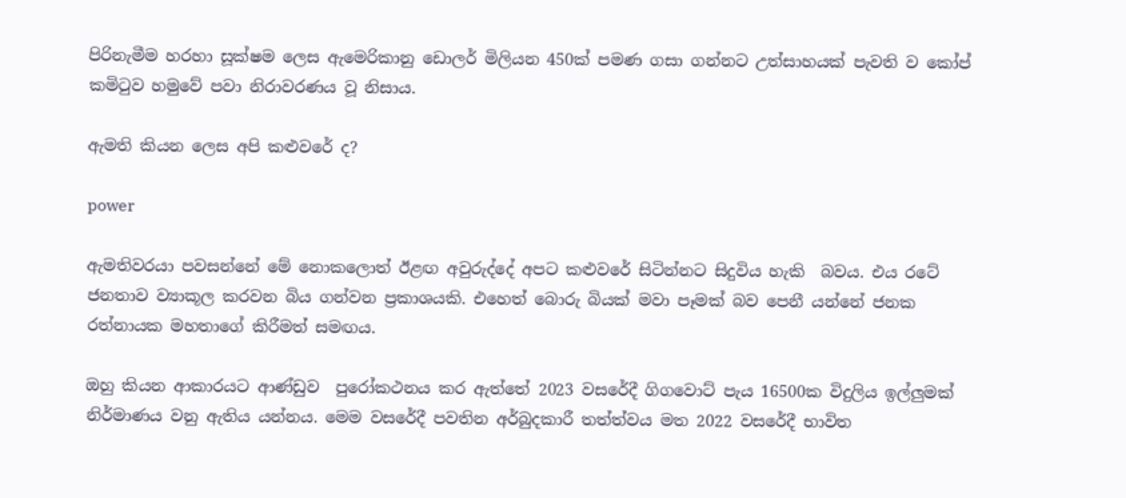පිරිනැමීම හරහා සූක්ෂම ලෙස ඇමෙරිකානු ඩොලර් මිලියන 450ක් පමණ ගසා ගන්නට උත්සාහයක් පැවති ව කෝප් කමිටුව හමුවේ පවා නිරාවරණය වූ නිසාය.

ඇමති කියන ලෙස අපි කළුවරේ ද?

power

ඇමතිවරයා පවසන්නේ මේ නොකලොත් ඊළඟ අවුරුද්දේ අපට කළුවරේ සිටින්නට සිදුවිය හැකි  බවය. එය රටේ ජනතාව ව්‍යාකූල කරවන බිය ගන්වන ප්‍රකාශයකි. එහෙත් බොරු බියක් මවා පෑමක් බව පෙනී යන්නේ ජනක රත්නායක මහතාගේ කිරීමත් සමඟය.

ඔහු කියන ආකාරයට ආණ්ඩුව  පුරෝකථනය කර ඇත්තේ 2023 වසරේදී ගිගවොට් පැය 16500ක විදුලිය ඉල්ලුමක් නිර්මාණය වනු ඇතිය යන්නය. මෙම වසරේදී පවතින අර්බුදකාරී තත්ත්වය මත 2022 වසරේදී භාවිත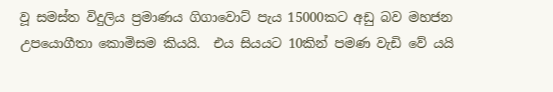වූ සමස්ත විදුලිය ප්‍රමාණය ගිගාවොට් පැය 15000කට අඩු බව මහජන උපයොගීතා කොමිසම කියයි.  එය සියයට 10කින් පමණ වැඩි වේ යයි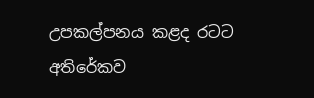උපකල්පනය කළද රටට අතිරේකව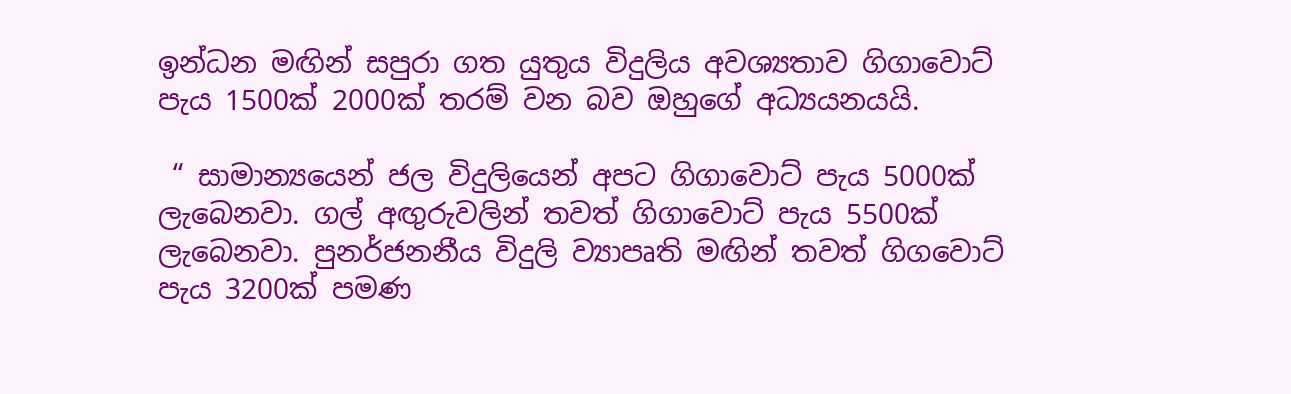ඉන්ධන මඟින් සපුරා ගත යුතුය විදුලිය අවශ්‍යතාව ගිගාවොට් පැය 1500ක් 2000ක් තරම් වන බව ඔහුගේ අධ්‍යයනයයි.

 “ සාමාන්‍යයෙන් ජල විදුලියෙන් අපට ගිගාවොට් පැය 5000ක් ලැබෙනවා. ගල් අඟුරුවලින් තවත් ගිගාවොට් පැය 5500ක් ලැබෙනවා. පුනර්ජනනීය විදුලි ව්‍යාපෘති මඟින් තවත් ගිගවොට් පැය 3200ක් පමණ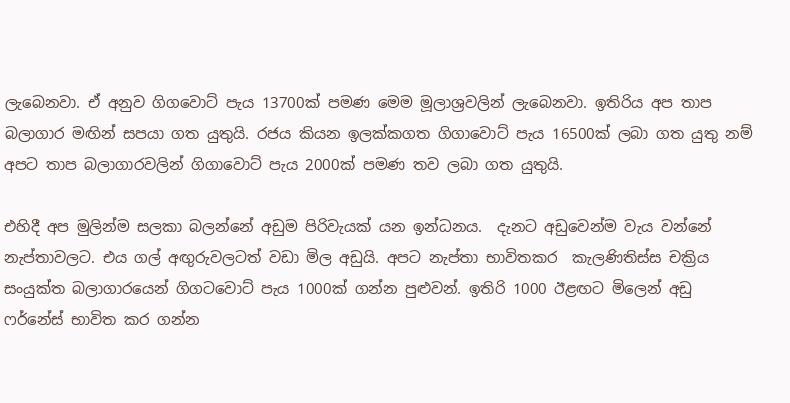ලැබෙනවා. ඒ අනුව ගිගවොට් පැය 13700ක් පමණ මෙම මූලාශ්‍රවලින් ලැබෙනවා. ඉතිරිය අප තාප බලාගාර මඟින් සපයා ගත යුතුයි. රජය කියන ඉලක්කගත ගිගාවොට් පැය 16500ක් ලබා ගත යුතු නම් අපට තාප බලාගාරවලින් ගිගාවොට් පැය 2000ක් පමණ තව ලබා ගත යුතුයි.

එහිදී අප මුලින්ම සලකා බලන්නේ අඩුම පිරිවැයක් යන ඉන්ධනය.  දැනට අඩුවෙන්ම වැය වන්නේ  නැප්තාවලට. එය ගල් අඟුරුවලටත් වඩා මිල අඩුයි. අපට නැප්තා භාවිතකර  කැලණිතිස්ස චක්‍රිය සංයුක්ත බලාගාරයෙන් ගිගටවොට් පැය 1000ක් ගන්න පුළුවන්. ඉතිරි 1000 ඊළඟට මිලෙන් අඩු ෆර්නේස් භාවිත කර ගන්න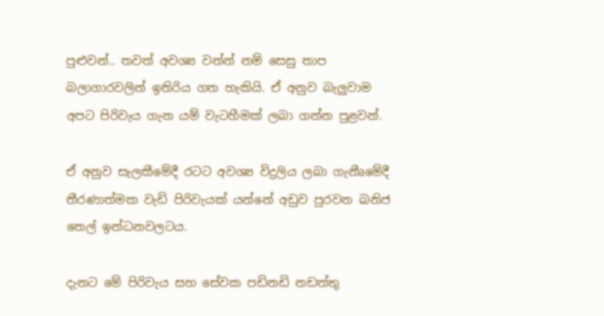පුළුවන්.. තවත් අවශ්‍ය වන්න් නම් සෙසු තාප බලාගාරවලින් ඉතිරිය ගත හැකියි. ඒ අනුව බැලුවාම අපට පිරිවැය ගැන යම් වැටහීමක් ලබා ගන්න පුළවන්.

ඒ අනුව සැලකීමේදී රටට අවශ්‍ය විදුලිය ලබා ගැනීෘමේදී තීරණාත්මක වැඩි පිරිවැයක් යන්නේ අඩුව පුරවන ඛනිජ තෙල් ඉන්ධනවලටය.

දැනට මේ පිරිවැය සහ සේවක පඩිනඩි නඩත්තු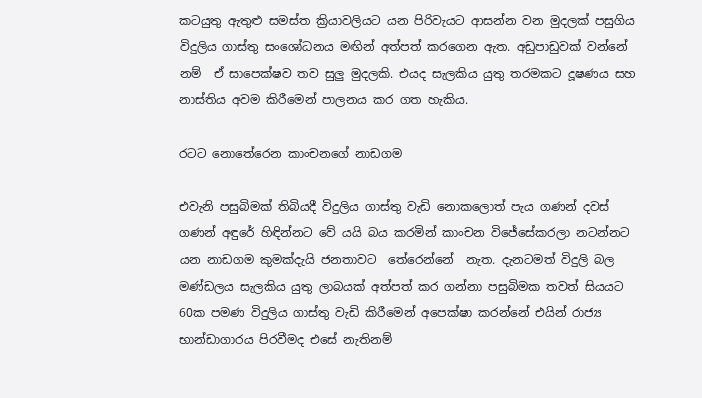කටයුතු ඇතුළු සමස්ත ක්‍රියාවලියට යන පිරිවැයට ආසන්න වන මුදලක් පසුගිය විදුලිය ගාස්තු සංශෝධනය මඟින් අත්පත් කරගෙන ඇත. අඩුපාඩුවක් වන්නේ නම්  ඒ සාපෙක්ෂව තව සුලු මුදලකි. එයද සැලකිය යුතු තරමකට දූෂණය සහ නාස්තිය අවම කිරීමෙන් පාලනය කර ගත හැකිය.

රටට නොතේරෙන කාංචනගේ නාඩගම

එවැනි පසුබිමක් තිබියදී විදුලිය ගාස්තු වැඩි නොකලොත් පැය ගණන් දවස් ගණන් අඳුරේ හිඳින්නට වේ යයි බය කරමින් කාංචන විජේසේකරලා නටන්නට යන නාඩගම කුමක්දැයි ජනතාවට  තේරෙන්නේ  නැත. දැනටමත් විදුලි බල මණ්ඩලය සැලකිය යුතු ලාබයක් අත්පත් කර ගන්නා පසුබිමක තවත් සියයට 60ක පමණ විදුලිය ගාස්තු වැඩි කිරීමෙන් අපෙක්ෂා කරන්නේ එයින් රාජ්‍ය භාන්ඩාගාරය පිරවීමද එසේ නැතිනම්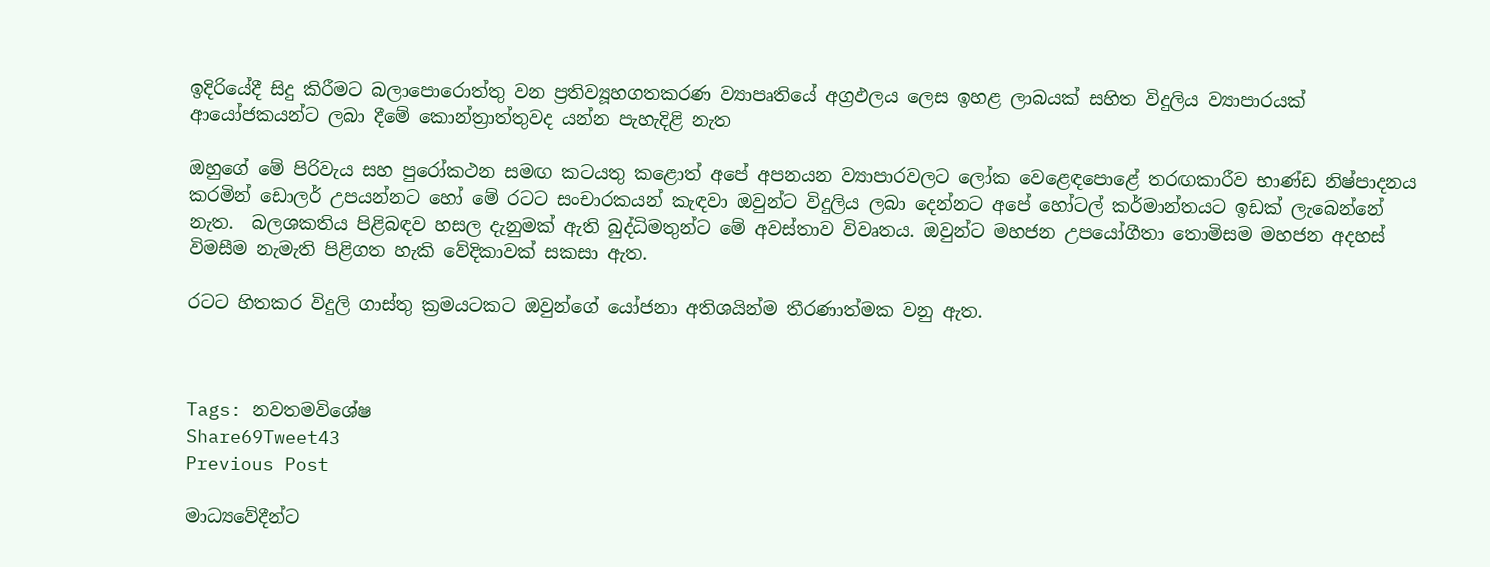ඉදිරියේදී සිදු කිරීමට බලාපොරොත්තු වන ප්‍රතිව්‍යූහගතකරණ ව්‍යාපෘතියේ අග්‍රඵලය ලෙස ඉහළ ලාබයක් සහිත විදුලිය ව්‍යාපාරයක් ආයෝජකයන්ට ලබා දීමේ කොන්ත්‍රාත්තුවද යන්න පැහැදිළි නැත

ඔහුගේ මේ පිරිවැය සහ පුරෝකථන සමඟ කටයතු කළොත් අපේ අපනයන ව්‍යාපාරවලට ලෝක වෙළෙඳපොළේ තරඟකාරීව භාණ්ඩ නිෂ්පාදනය කරමින් ඩොලර් උපයන්නට හෝ මේ රටට සංචාරකයන් කැඳවා ඔවුන්ට විදුලිය ලබා දෙන්නට අපේ හෝටල් කර්මාන්තයට ඉඩක් ලැබෙන්නේ නැත.  බලශකතිය පිළිබඳව හසල දැනුමක් ඇති බුද්ධිමතුන්ට මේ අවස්තාව විවෘතය. ඔවුන්ට මහජන උපයෝගීතා තොමිසම මහජන අදහස් විමසීම නැමැති පිළිගත හැකි වේදිකාවක් සකසා ඇත.

රටට හිතකර විදුලි ගාස්තු ක්‍රමයටකට ඔවුන්ගේ යෝජනා අතිශයින්ම තීරණාත්මක වනු ඇත.



Tags: නවතමවිශේෂ
Share69Tweet43
Previous Post

මාධ්‍යවේදීන්ට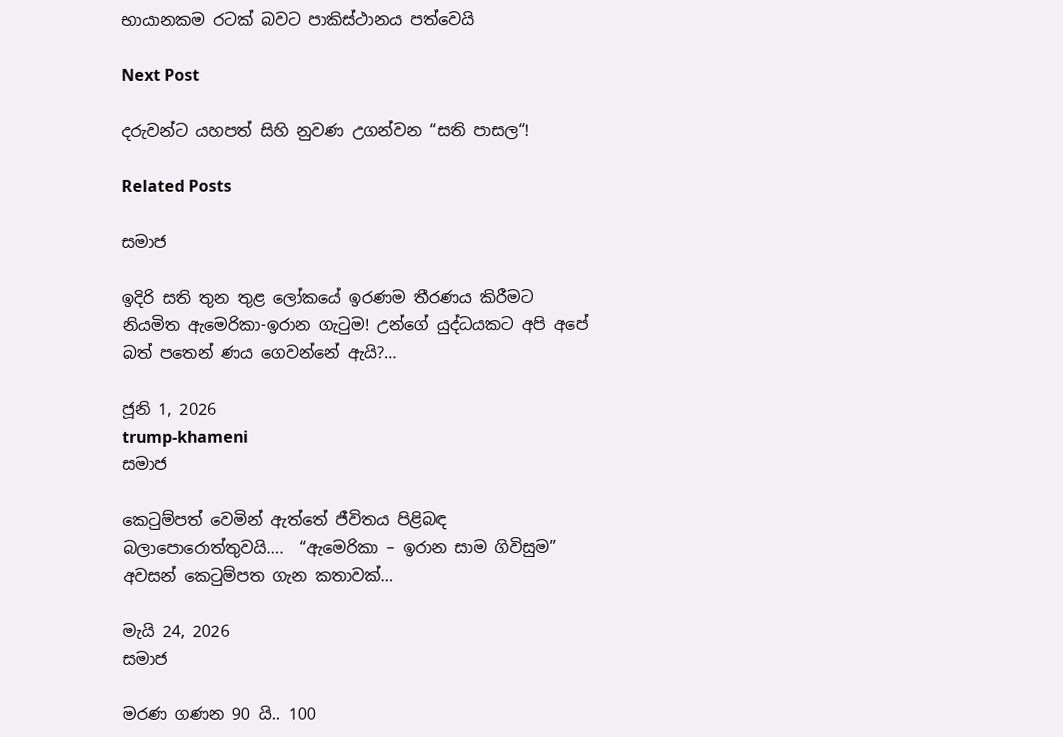භායානකම රටක් බවට පාකිස්ථානය පත්වෙයි

Next Post

දරුවන්ට යහපත් සිහි නුවණ උගන්වන “සති පාසල“!

Related Posts

සමාජ

ඉදිරි සති තුන තුළ ලෝකයේ ඉරණම තීරණය කිරීමට නියමිත ඇමෙරිකා-ඉරාන ගැටුම! උන්ගේ යුද්ධයකට අපි අපේ බත් පතෙන් ණය ගෙවන්නේ ඇයි?…

ජූනි 1, 2026
trump-khameni
සමාජ

කෙටුම්පත් වෙමින් ඇත්තේ ජීවිතය පිළිබඳ බලාපොරොත්තුවයි….  “ඇමෙරිකා – ඉරාන සාම ගිවිසුම”   අවසන් කෙටුම්පත ගැන කතාවක්…

මැයි 24, 2026
සමාජ

මරණ ගණන 90 යි.. 100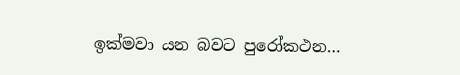ඉක්මවා යන බවට පුරෝකථන…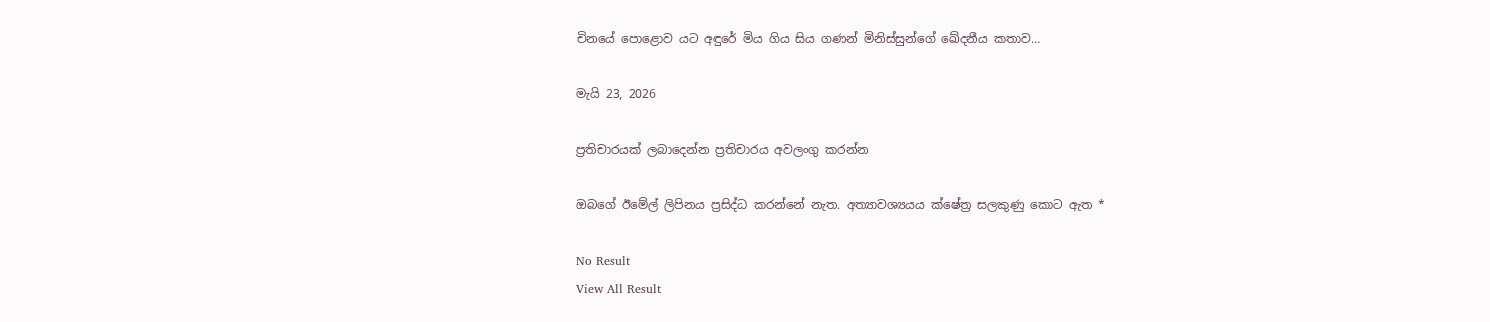චිනයේ පොළොව යට අඳුරේ මිය ගිය සිය ගණන් මිනිස්සුන්ගේ ඛේදනීය කතාව…

මැයි 23, 2026

ප්‍රතිචාරයක් ලබාදෙන්න ප්‍රතිචාරය අවලංගු කරන්න

ඔබගේ ඊමේල් ලිපිනය ප්‍රසිද්ධ කරන්නේ නැත. අත්‍යාවශ්‍යයය ක්ෂේත්‍ර සලකුණු කොට ඇත *

No Result
View All Result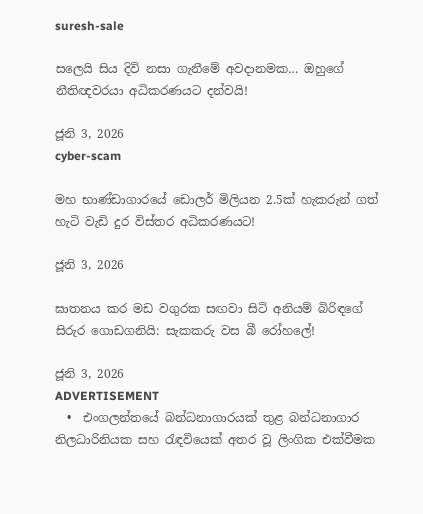suresh-sale

සලෙයි සිය දිවි නසා ගැනීමේ අවදානමක… ඔහුගේ නීතිඥවරයා අධිකරණයට දන්වයි!

ජූනි 3, 2026
cyber-scam

මහ භාණ්ඩාගාරයේ ඩොලර් මිලියන 2.5ක් හැකරුන් ගත් හැටි වැඩි දුර විස්තර අධිකරණයට!

ජූනි 3, 2026

ඝාතනය කර මඩ වගුරක සඟවා සිටි අනියම් බිරිඳගේ සිරුර ගොඩගනියි: සැකකරු වස බී රෝහලේ!

ජූනි 3, 2026
ADVERTISEMENT
  •  එංගලන්තයේ බන්ධනාගාරයක් තුළ බන්ධනාගාර නිලධාරිනියක සහ රැඳවියෙක් අතර වූ ලිංගික එක්වීමක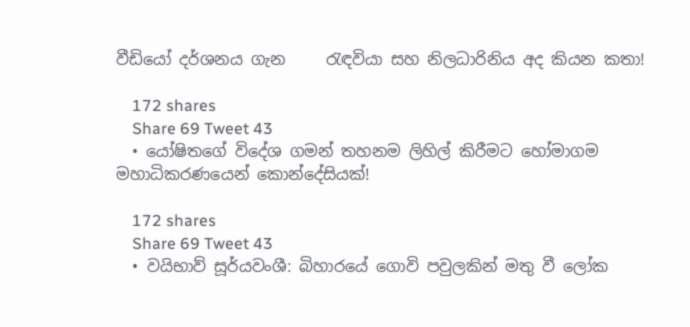වීඩියෝ දර්ශනය ගැන     රැඳවියා සහ නිලධාරිනිය අද කියන කතා!

    172 shares
    Share 69 Tweet 43
  • යෝෂිතගේ විදේශ ගමන් තහනම ලිහිල් කිරීමට හෝමාගම මහාධිකරණයෙන් කොන්දේසියක්!

    172 shares
    Share 69 Tweet 43
  • වයිභාව් සූර්යවංශී: බිහාරයේ ගොවි පවුලකින් මතු වී ලෝක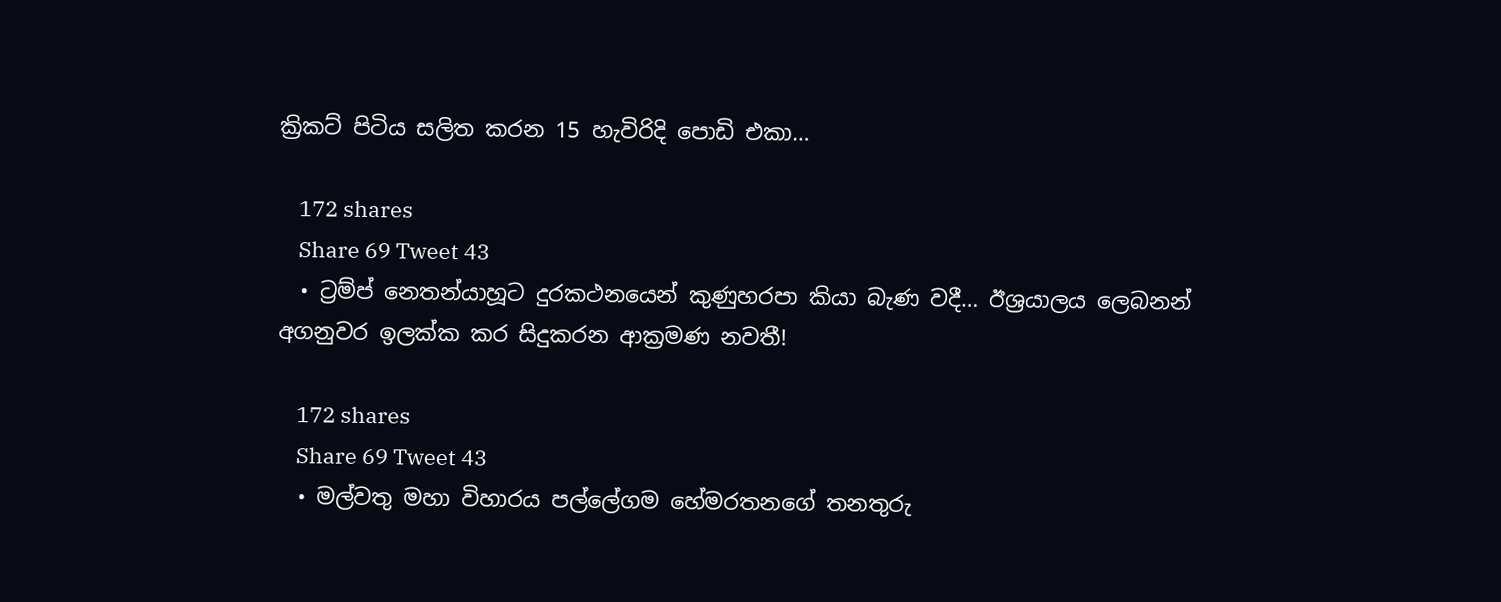ක්‍රිකට් පිටිය සලිත කරන 15 හැවිරිදි පොඩි එකා…

    172 shares
    Share 69 Tweet 43
  • ට්‍රම්ප් නෙතන්යාහූට දුරකථනයෙන් කුණුහරපා කියා බැණ වදී… ඊශ්‍රයාලය ලෙබනන් අගනුවර ඉලක්ක කර සිදුකරන ආක්‍රමණ නවතී!

    172 shares
    Share 69 Tweet 43
  • මල්වතු මහා විහාරය පල්ලේගම හේමරතනගේ තනතුරු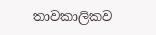තාවකාලිකව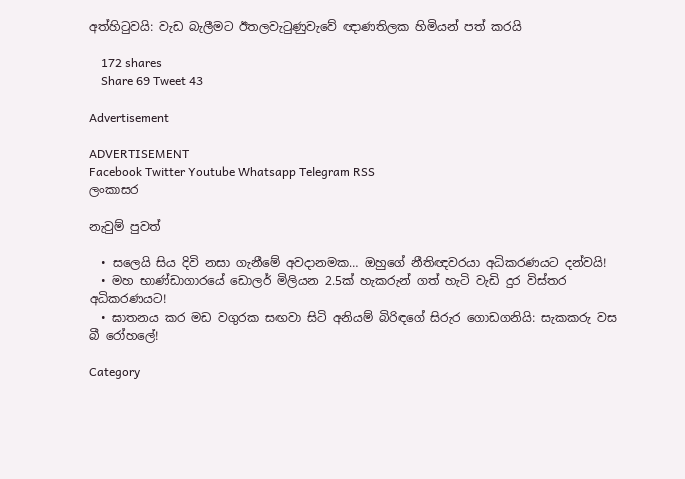අත්හිටුවයි: වැඩ බැලීමට ඊතලවැටුණුවැවේ ඥාණතිලක හිමියන් පත් කරයි

    172 shares
    Share 69 Tweet 43

Advertisement

ADVERTISEMENT
Facebook Twitter Youtube Whatsapp Telegram RSS
ලංකාසර

නැවුම් පුවත්

  • සලෙයි සිය දිවි නසා ගැනීමේ අවදානමක… ඔහුගේ නීතිඥවරයා අධිකරණයට දන්වයි!
  • මහ භාණ්ඩාගාරයේ ඩොලර් මිලියන 2.5ක් හැකරුන් ගත් හැටි වැඩි දුර විස්තර අධිකරණයට!
  • ඝාතනය කර මඩ වගුරක සඟවා සිටි අනියම් බිරිඳගේ සිරුර ගොඩගනියි: සැකකරු වස බී රෝහලේ!

Category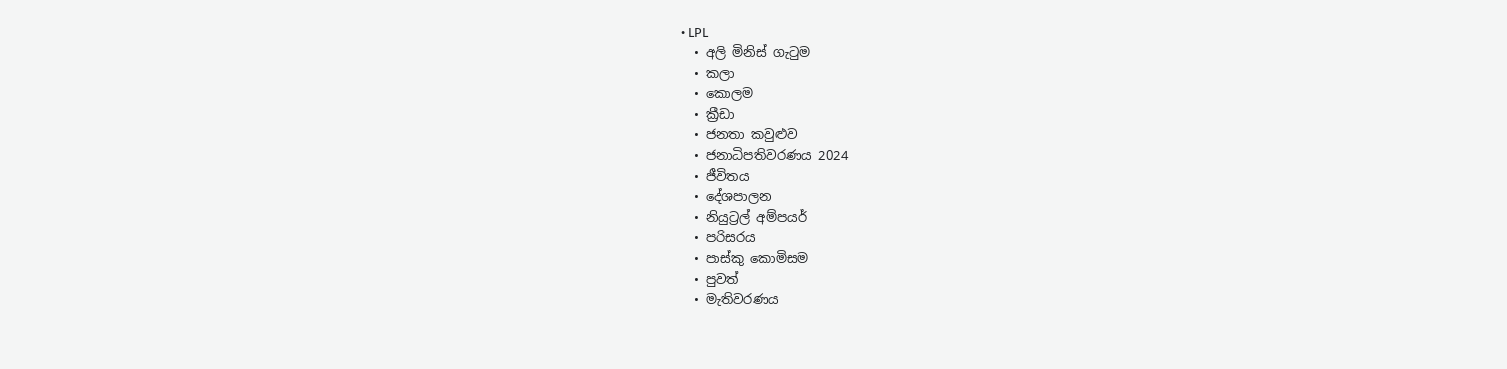• LPL
  • අලි මිනිස් ගැටුම
  • කලා
  • කොලම
  • ක්‍රීඩා
  • ජනතා කවුළුව
  • ජනාධිපතිවරණය 2024
  • ජීවිතය
  • දේශපාලන
  • නියුට්‍රල් අම්පයර්
  • පරිසරය
  • පාස්කු කොමිසම
  • පුවත්
  • මැතිවරණය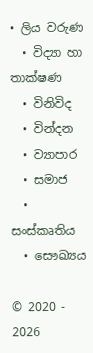• ලිය වරුණ
  • විද්‍යා හා තාක්ෂණ
  • විනිවිද
  • වින්දන
  • ව්‍යාපාර
  • සමාජ
  • සංස්කෘතිය
  • සෞඛ්‍යය

© 2020 - 2026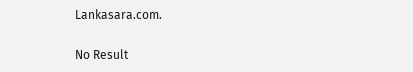Lankasara.com.

No Result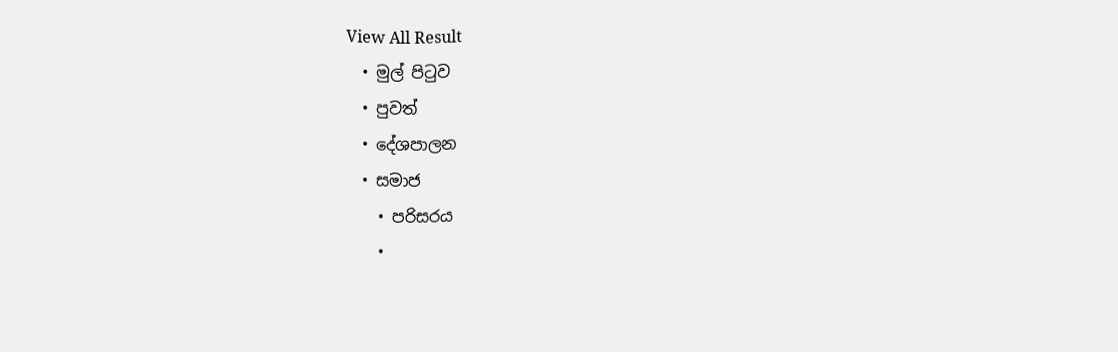View All Result
  • මුල් පිටුව
  • පුවත්
  • දේශපාලන
  • සමාජ
    • පරිසරය
    •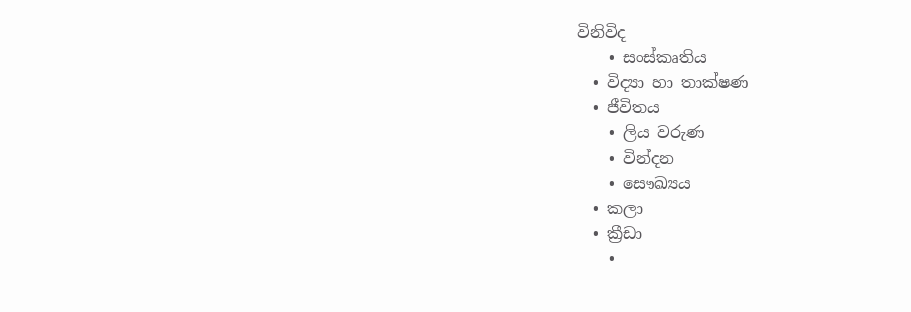විනිවිද
    • සංස්කෘතිය
  • විද්‍යා හා තාක්ෂණ
  • ජීවිතය
    • ලිය වරුණ
    • වින්දන
    • සෞඛ්‍යය
  • කලා
  • ක්‍රීඩා
    •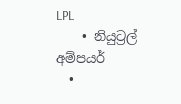LPL
    • නියුට්‍රල් අම්පයර්
  •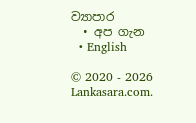ව්‍යාපාර
  • අප ගැන
  • English

© 2020 - 2026 Lankasara.com.